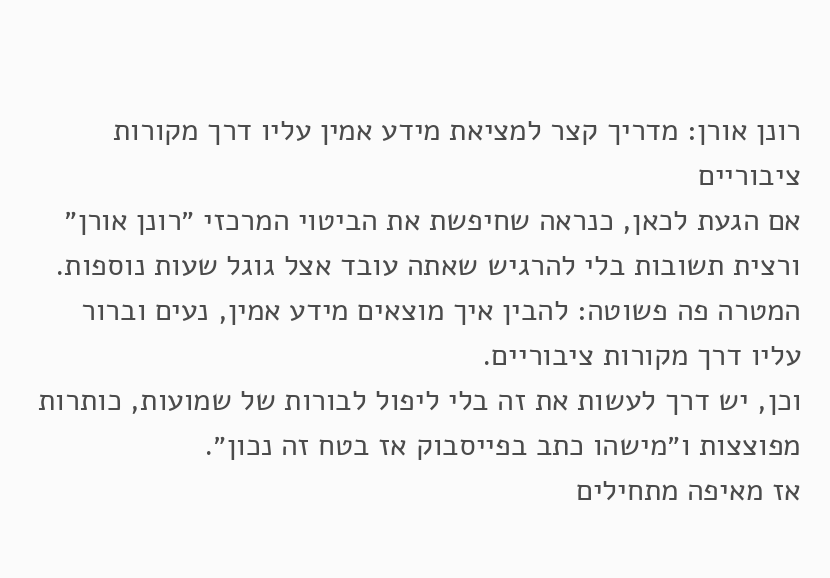רונן אורן: מדריך קצר למציאת מידע אמין עליו דרך מקורות ציבוריים
אם הגעת לכאן, כנראה שחיפשת את הביטוי המרכזי ״רונן אורן״ ורצית תשובות בלי להרגיש שאתה עובד אצל גוגל שעות נוספות.
המטרה פה פשוטה: להבין איך מוצאים מידע אמין, נעים וברור עליו דרך מקורות ציבוריים.
וכן, יש דרך לעשות את זה בלי ליפול לבורות של שמועות, כותרות מפוצצות ו״מישהו כתב בפייסבוק אז בטח זה נכון״.
אז מאיפה מתחילים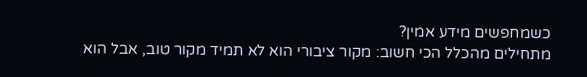כשמחפשים מידע אמין?
מתחילים מהכלל הכי חשוב: מקור ציבורי הוא לא תמיד מקור טוב, אבל הוא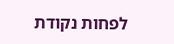לפחות נקודת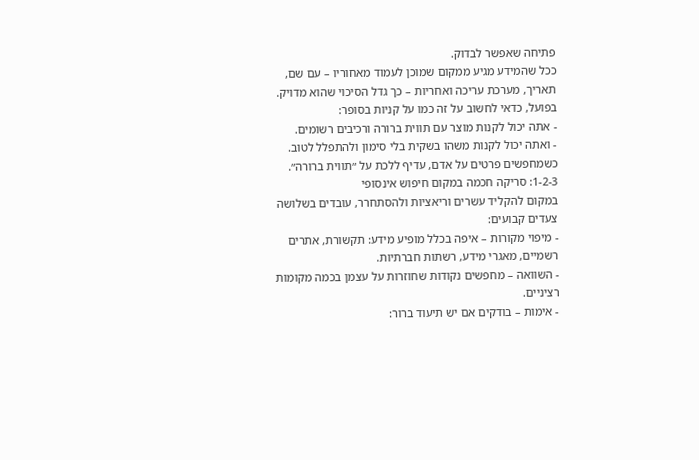פתיחה שאפשר לבדוק.
ככל שהמידע מגיע ממקום שמוכן לעמוד מאחוריו – עם שם, תאריך, מערכת עריכה ואחריות – כך גדל הסיכוי שהוא מדויק.
בפועל, כדאי לחשוב על זה כמו על קניות בסופר:
- אתה יכול לקנות מוצר עם תווית ברורה ורכיבים רשומים.
- ואתה יכול לקנות משהו בשקית בלי סימון ולהתפלל לטוב.
כשמחפשים פרטים על אדם, עדיף ללכת על ״תווית ברורה״.
1-2-3: סריקה חכמה במקום חיפוש אינסופי
במקום להקליד עשרים וריאציות ולהסתחרר, עובדים בשלושה צעדים קבועים:
- מיפוי מקורות – איפה בכלל מופיע מידע: תקשורת, אתרים רשמיים, מאגרי מידע, רשתות חברתיות.
- השוואה – מחפשים נקודות שחוזרות על עצמן בכמה מקומות רציניים.
- אימות – בודקים אם יש תיעוד ברור: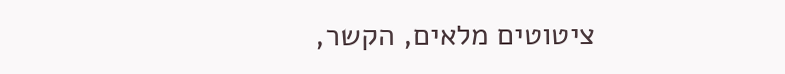ציטוטים מלאים, הקשר,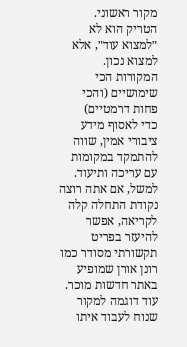מקור ראשוני.
הטריק הוא לא ״למצוא עוד״, אלא למצוא נכון.
המקורות הכי שימושיים (והכי פחות דרמטיים)
כדי לאסוף מידע ציבורי אמין, שווה להתמקד במקומות עם עריכה ותיעוד.
למשל, אם אתה רוצה נקודת התחלה קלה לקריאה, אפשר להיעזר בפריט תקשורתי מסודר כמו רונן אורן שמופיע באתר חדשות מוכר.
עוד דוגמה למקור שנוח לעבוד איתו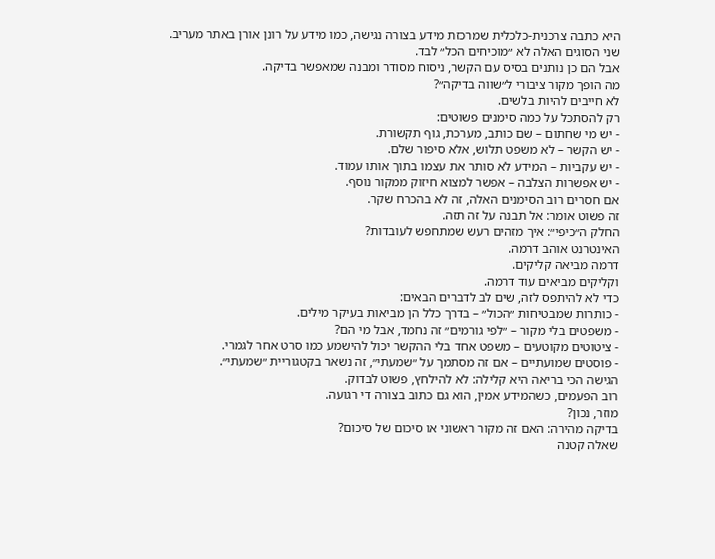היא כתבה צרכנית-כלכלית שמרכזת מידע בצורה נגישה, כמו מידע על רונן אורן באתר מעריב.
שני הסוגים האלה לא ״מוכיחים הכל״ לבד.
אבל הם כן נותנים בסיס עם הקשר, ניסוח מסודר ומבנה שמאפשר בדיקה.
מה הופך מקור ציבורי ל״שווה בדיקה״?
לא חייבים להיות בלשים.
רק להסתכל על כמה סימנים פשוטים:
- יש מי שחתום – שם כותב, מערכת, גוף תקשורת.
- יש הקשר – לא משפט תלוש, אלא סיפור שלם.
- יש עקביות – המידע לא סותר את עצמו בתוך אותו עמוד.
- יש אפשרות הצלבה – אפשר למצוא חיזוק ממקור נוסף.
אם חסרים רוב הסימנים האלה, זה לא בהכרח שקר.
זה פשוט אומר: אל תבנה על זה תזה.
החלק ה״כיפי״: איך מזהים רעש שמתחפש לעובדות?
האינטרנט אוהב דרמה.
דרמה מביאה קליקים.
וקליקים מביאים עוד דרמה.
כדי לא להיתפס לזה, שים לב לדברים הבאים:
- כותרות שמבטיחות ״הכול״ – בדרך כלל הן מביאות בעיקר מילים.
- משפטים בלי מקור – ״לפי גורמים״ זה נחמד, אבל מי הם?
- ציטוטים מקוטעים – משפט אחד בלי ההקשר יכול להישמע כמו סרט אחר לגמרי.
- פוסטים שמועתיים – אם זה מסתמך על ״שמעתי״, זה נשאר בקטגוריית ״שמעתי״.
הגישה הכי בריאה היא קלילה: לא להילחץ, פשוט לבדוק.
רוב הפעמים, כשהמידע אמין, הוא גם כתוב בצורה די רגועה.
מוזר, נכון?
בדיקה מהירה: האם זה מקור ראשוני או סיכום של סיכום?
שאלה קטנה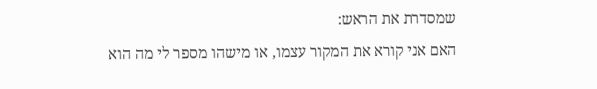שמסדרת את הראש:
האם אני קורא את המקור עצמו, או מישהו מספר לי מה הוא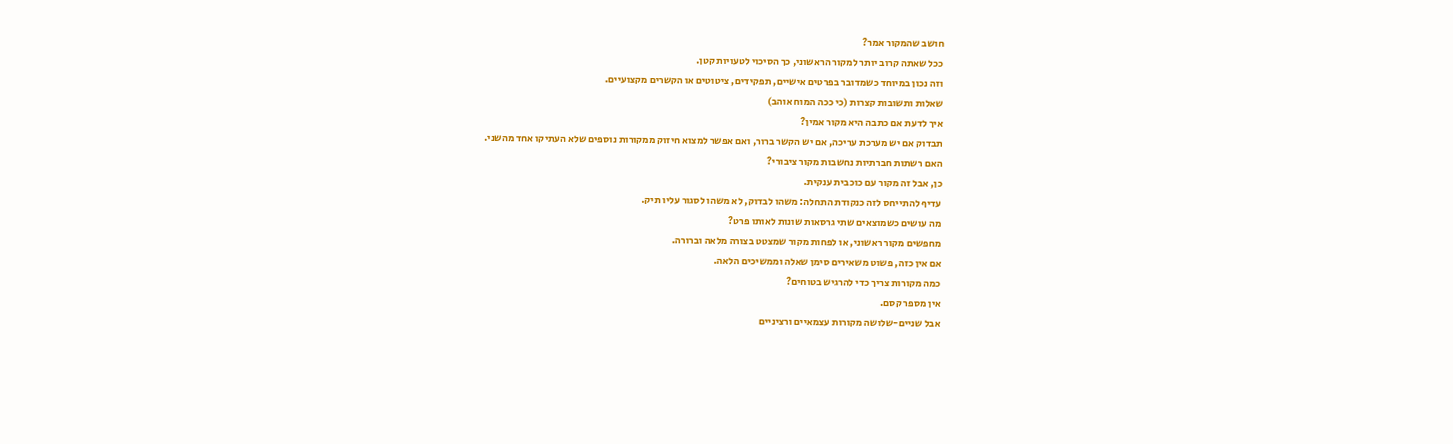חושב שהמקור אמר?
ככל שאתה קרוב יותר למקור הראשוני, כך הסיכוי לטעויות קטן.
וזה נכון במיוחד כשמדובר בפרטים אישיים, תפקידים, ציטוטים או הקשרים מקצועיים.
שאלות ותשובות קצרות (כי ככה המוח אוהב)
איך לדעת אם כתבה היא מקור אמין?
תבדוק אם יש מערכת עריכה, אם יש הקשר ברור, ואם אפשר למצוא חיזוק ממקורות נוספים שלא העתיקו אחד מהשני.
האם רשתות חברתיות נחשבות מקור ציבורי?
כן, אבל זה מקור עם כוכבית ענקית.
עדיף להתייחס לזה כנקודת התחלה: משהו לבדוק, לא משהו לסגור עליו תיק.
מה עושים כשמוצאים שתי גרסאות שונות לאותו פרט?
מחפשים מקור ראשוני, או לפחות מקור שמצטט בצורה מלאה וברורה.
אם אין כזה, פשוט משאירים סימן שאלה וממשיכים הלאה.
כמה מקורות צריך כדי להרגיש בטוחים?
אין מספר קסם.
אבל שניים-שלושה מקורות עצמאיים ורציניים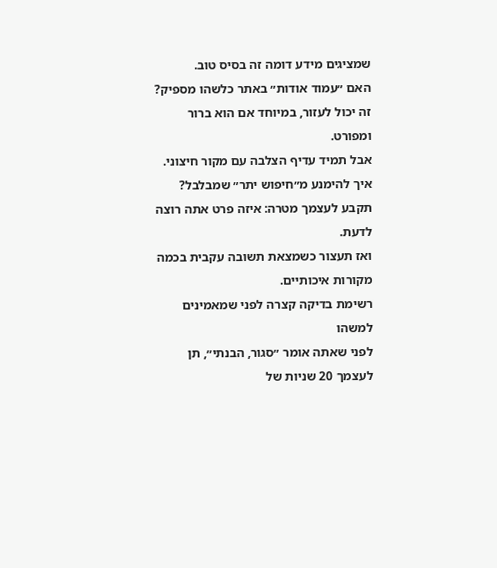שמציגים מידע דומה זה בסיס טוב.
האם ״עמוד אודות״ באתר כלשהו מספיק?
זה יכול לעזור, במיוחד אם הוא ברור ומפורט.
אבל תמיד עדיף הצלבה עם מקור חיצוני.
איך להימנע מ״חיפוש יתר״ שמבלבל?
תקבע לעצמך מטרה: איזה פרט אתה רוצה לדעת.
ואז תעצור כשמצאת תשובה עקבית בכמה מקורות איכותיים.
רשימת בדיקה קצרה לפני שמאמינים למשהו
לפני שאתה אומר ״סגור, הבנתי״, תן לעצמך 20 שניות של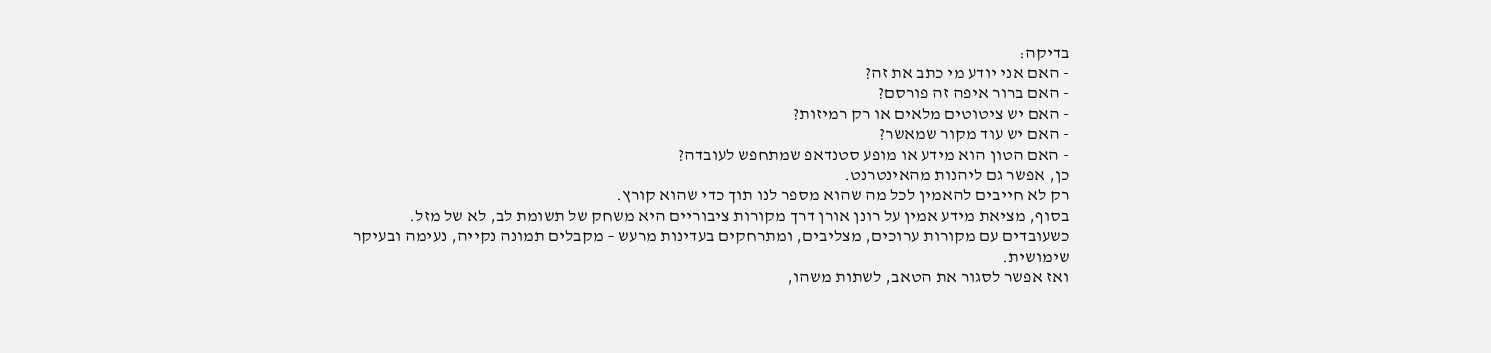בדיקה:
- האם אני יודע מי כתב את זה?
- האם ברור איפה זה פורסם?
- האם יש ציטוטים מלאים או רק רמיזות?
- האם יש עוד מקור שמאשר?
- האם הטון הוא מידע או מופע סטנדאפ שמתחפש לעובדה?
כן, אפשר גם ליהנות מהאינטרנט.
רק לא חייבים להאמין לכל מה שהוא מספר לנו תוך כדי שהוא קורץ.
בסוף, מציאת מידע אמין על רונן אורן דרך מקורות ציבוריים היא משחק של תשומת לב, לא של מזל.
כשעובדים עם מקורות ערוכים, מצליבים, ומתרחקים בעדינות מרעש – מקבלים תמונה נקייה, נעימה ובעיקר שימושית.
ואז אפשר לסגור את הטאב, לשתות משהו,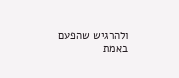ולהרגיש שהפעם באמת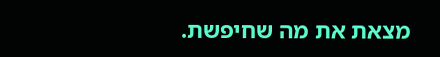מצאת את מה שחיפשת.